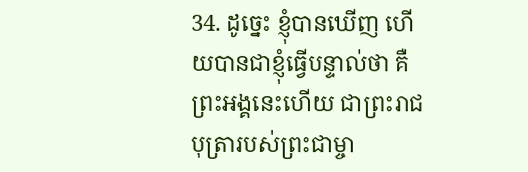34. ដូច្នេះ ខ្ញុំបានឃើញ ហើយបានជាខ្ញុំធ្វើបន្ទាល់ថា គឺព្រះអង្គនេះហើយ ជាព្រះរាជបុត្រារបស់ព្រះជាម្ចា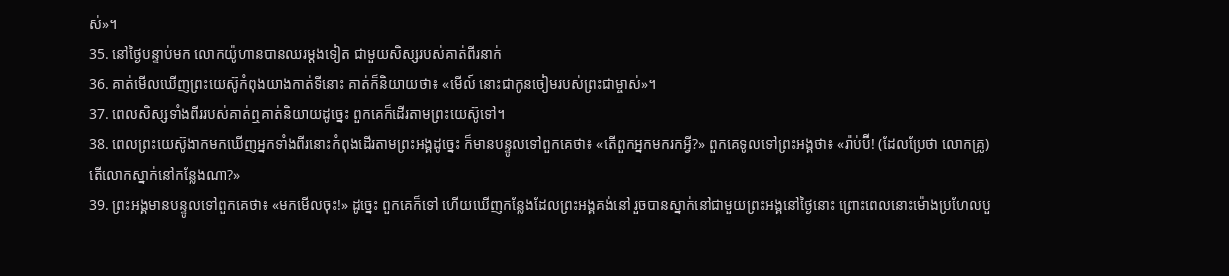ស់»។
35. នៅថ្ងៃបន្ទាប់មក លោកយ៉ូហានបានឈរម្ដងទៀត ជាមួយសិស្សរបស់គាត់ពីរនាក់
36. គាត់មើលឃើញព្រះយេស៊ូកំពុងយាងកាត់ទីនោះ គាត់ក៏និយាយថា៖ «មើល៍ នោះជាកូនចៀមរបស់ព្រះជាម្ចាស់»។
37. ពេលសិស្សទាំងពីររបស់គាត់ឮគាត់និយាយដូច្នេះ ពួកគេក៏ដើរតាមព្រះយេស៊ូទៅ។
38. ពេលព្រះយេស៊ូងាកមកឃើញអ្នកទាំងពីរនោះកំពុងដើរតាមព្រះអង្គដូច្នេះ ក៏មានបន្ទូលទៅពួកគេថា៖ «តើពួកអ្នកមករកអ្វី?» ពួកគេទូលទៅព្រះអង្គថា៖ «រ៉ាប់ប៊ី! (ដែលប្រែថា លោកគ្រូ) តើលោកស្នាក់នៅកន្លែងណា?»
39. ព្រះអង្គមានបន្ទូលទៅពួកគេថា៖ «មកមើលចុះ!» ដូច្នេះ ពួកគេក៏ទៅ ហើយឃើញកន្លែងដែលព្រះអង្គគង់នៅ រួចបានស្នាក់នៅជាមួយព្រះអង្គនៅថ្ងៃនោះ ព្រោះពេលនោះម៉ោងប្រហែលបួ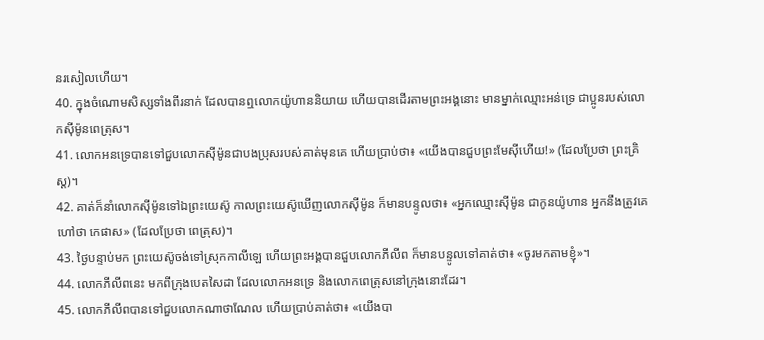នរសៀលហើយ។
40. ក្នុងចំណោមសិស្សទាំងពីរនាក់ ដែលបានឮលោកយ៉ូហាននិយាយ ហើយបានដើរតាមព្រះអង្គនោះ មានម្នាក់ឈ្មោះអន់ទ្រេ ជាប្អូនរបស់លោកស៊ីម៉ូនពេត្រុស។
41. លោកអនទ្រេបានទៅជួបលោកស៊ីម៉ូនជាបងប្រុសរបស់គាត់មុនគេ ហើយប្រាប់ថា៖ «យើងបានជួបព្រះមែស៊ីហើយ!» (ដែលប្រែថា ព្រះគ្រិស្ដ)។
42. គាត់ក៏នាំលោកស៊ីម៉ូនទៅឯព្រះយេស៊ូ កាលព្រះយេស៊ូឃើញលោកស៊ីម៉ូន ក៏មានបន្ទូលថា៖ «អ្នកឈ្មោះស៊ីម៉ូន ជាកូនយ៉ូហាន អ្នកនឹងត្រូវគេហៅថា កេផាស» (ដែលប្រែថា ពេត្រុស)។
43. ថ្ងៃបន្ទាប់មក ព្រះយេស៊ូចង់ទៅស្រុកកាលីឡេ ហើយព្រះអង្គបានជួបលោកភីលីព ក៏មានបន្ទូលទៅគាត់ថា៖ «ចូរមកតាមខ្ញុំ»។
44. លោកភីលីពនេះ មកពីក្រុងបេតសៃដា ដែលលោកអនទ្រេ និងលោកពេត្រុសនៅក្រុងនោះដែរ។
45. លោកភីលីពបានទៅជួបលោកណាថាណែល ហើយប្រាប់គាត់ថា៖ «យើងបា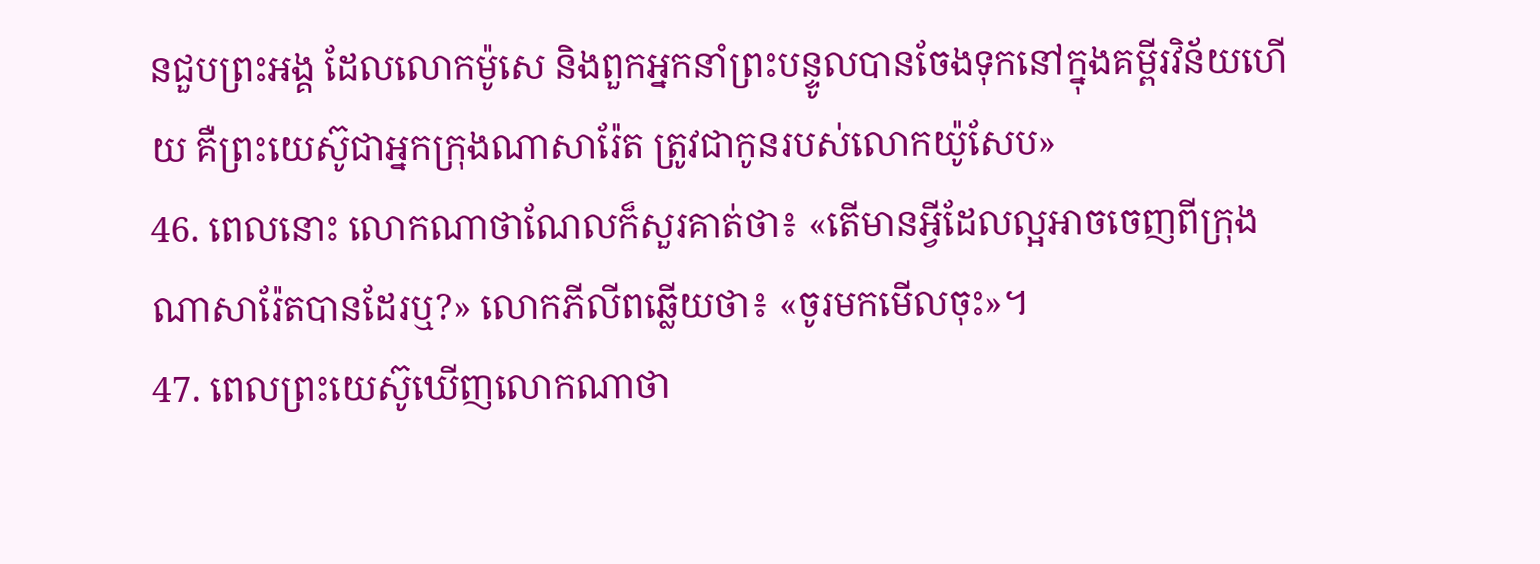នជួបព្រះអង្គ ដែលលោកម៉ូសេ និងពួកអ្នកនាំព្រះបន្ទូលបានចែងទុកនៅក្នុងគម្ពីរវិន័យហើយ គឺព្រះយេស៊ូជាអ្នកក្រុងណាសារ៉ែត ត្រូវជាកូនរបស់លោកយ៉ូសែប»
46. ពេលនោះ លោកណាថាណែលក៏សួរគាត់ថា៖ «តើមានអ្វីដែលល្អអាចចេញពីក្រុងណាសារ៉ែតបានដែរឬ?» លោកភីលីពឆ្លើយថា៖ «ចូរមកមើលចុះ»។
47. ពេលព្រះយេស៊ូឃើញលោកណាថា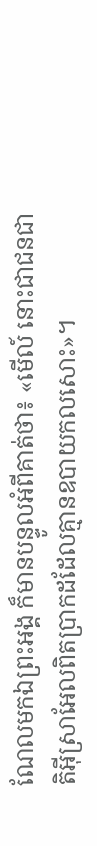ណែលមកឯព្រះអង្គ ក៏មានបន្ទូលអំពីគាត់ថា៖ «មើល៍ នោះជាជនជាតិអ៊ីស្រាអែលពិតប្រាកដដែលគ្មានឧបាយកលសោះ»។